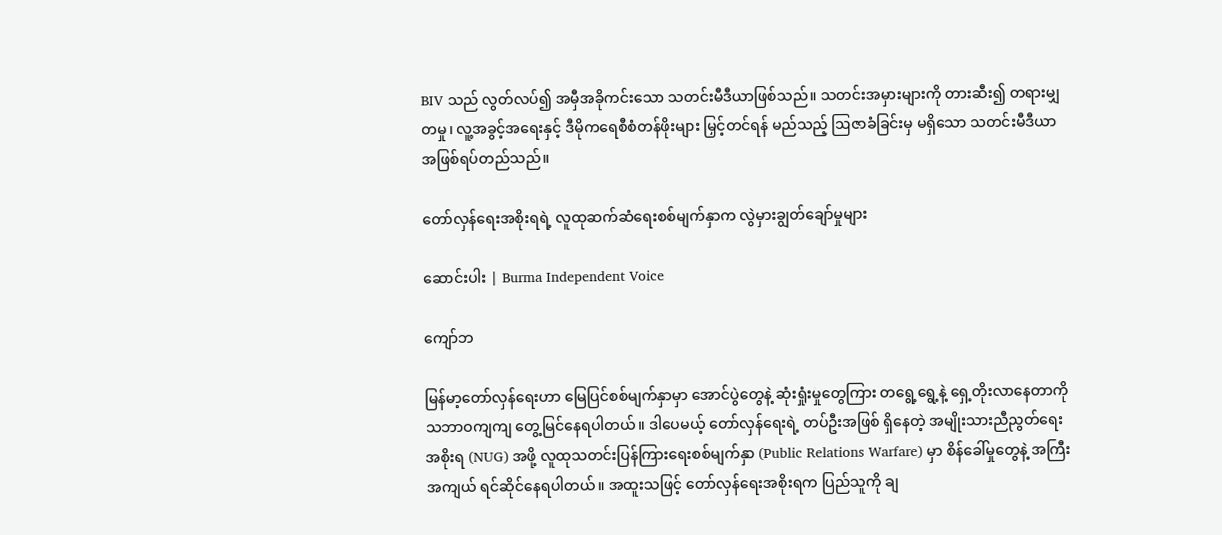BIV သည် လွတ်လပ်၍ အမှီအခိုကင်းသော သတင်းမီဒီယာဖြစ်သည်။ သတင်းအမှားများကို တားဆီး၍ တရားမျှတမှု၊ လူ့အခွင့်အရေးနှင့် ဒီမိုကရေစီစံတန်ဖိုးများ မြှင့်တင်ရန် မည်သည့် ဩဇာခံခြင်းမှ မရှိသော သတင်းမီဒီယာ အဖြစ်ရပ်တည်သည်။

တော်လှန်ရေးအစိုးရရဲ့ လူထုဆက်ဆံရေးစစ်မျက်နှာက လွဲမှားချွတ်ချော်မှုများ

ဆောင်းပါး | Burma Independent Voice

ကျော်ဘ

မြန်မာ့တော်လှန်ရေးဟာ မြေပြင်စစ်မျက်နှာမှာ အောင်ပွဲတွေနဲ့ ဆုံးရှုံးမှုတွေကြား တရွေ့ရွေ့နဲ့ ရှေ့တိုးလာနေတာကို သဘာဝကျကျ တွေ့မြင်နေရပါတယ်။ ဒါပေမယ့် တော်လှန်ရေးရဲ့ တပ်ဦးအဖြစ် ရှိနေတဲ့ အမျိုးသားညီညွတ်ရေးအစိုးရ (NUG) အဖို့ လူထုသတင်းပြန်ကြားရေးစစ်မျက်နှာ (Public Relations Warfare) မှာ စိန်ခေါ်မှုတွေနဲ့ အကြီးအကျယ် ရင်ဆိုင်နေရပါတယ်။ အထူးသဖြင့် တော်လှန်ရေးအစိုးရက ပြည်သူကို ချ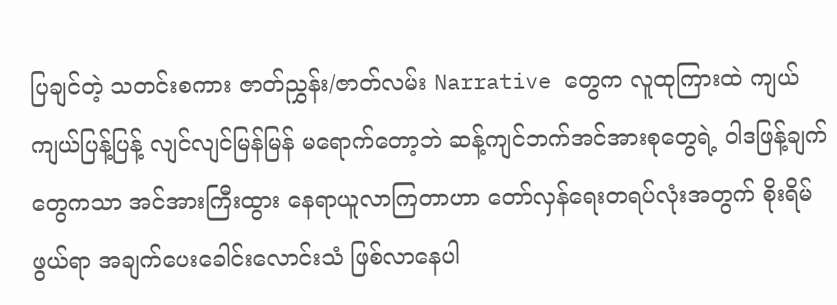ပြချင်တဲ့ သတင်းစကား ဇာတ်ညွှန်း/ဇာတ်လမ်း Narrative တွေက လူထုကြားထဲ ကျယ်ကျယ်ပြန့်ပြန့် လျင်လျင်မြန်မြန် မရောက်တော့ဘဲ ဆန့်ကျင်ဘက်အင်အားစုတွေရဲ့ ဝါဒဖြန့်ချက်တွေကသာ အင်အားကြီးထွား နေရာယူလာကြတာဟာ တော်လှန်ရေးတရပ်လုံးအတွက် စိုးရိမ်ဖွယ်ရာ အချက်ပေးခေါင်းလောင်းသံ ဖြစ်လာနေပါ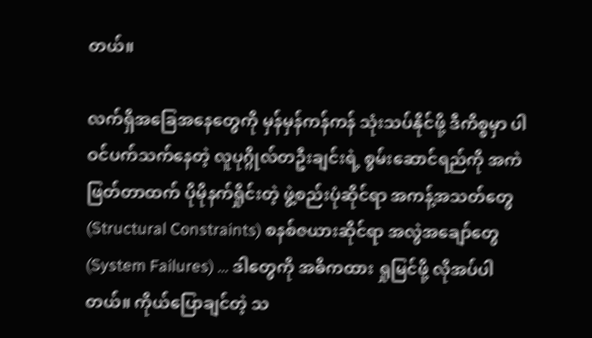တယ်။

လက်ရှိအခြေအနေတွေကို မှန်မှန်ကန်ကန် သုံးသပ်နိုင်ဖို့ ဒီကိစ္စမှာ ပါဝင်ပက်သက်နေတဲ့ လူပုဂ္ဂိုလ်တဦးချင်းရဲ့ စွမ်းဆောင်ရည်ကို အကဲဖြတ်တာထက် ပိုမိုနက်ရှိုင်းတဲ့ ဖွဲ့စည်းပုံဆိုင်ရာ အကန့်အသတ်တွေ (Structural Constraints) စနစ်ဇယားဆိုင်ရာ အလွဲအချော်တွေ (System Failures) … ဒါတွေကို အဓိကထား ရှုမြင်ဖို့ လိုအပ်ပါတယ်။ ကိုယ်ပြောချင်တဲ့ သ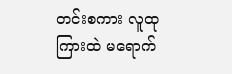တင်းစကား လူထုကြားထဲ မရောက်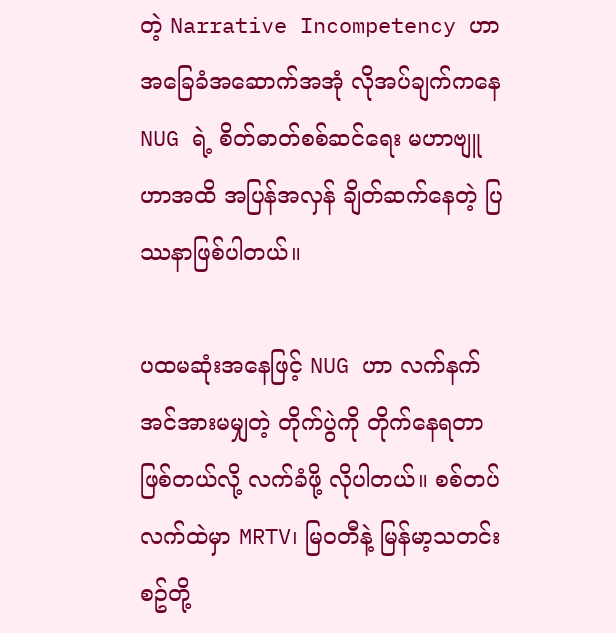တဲ့ Narrative Incompetency ဟာ အခြေခံအဆောက်အအုံ လိုအပ်ချက်ကနေ NUG ရဲ့ စိတ်ဓာတ်စစ်ဆင်ရေး မဟာဗျူဟာအထိ အပြန်အလှန် ချိတ်ဆက်နေတဲ့ ပြဿနာဖြစ်ပါတယ်။

ပထမဆုံးအနေဖြင့် NUG ဟာ လက်နက်အင်အားမမျှတဲ့ တိုက်ပွဲကို တိုက်နေရတာဖြစ်တယ်လို့ လက်ခံဖို့ လိုပါတယ်။ စစ်တပ်လက်ထဲမှာ MRTV၊ မြဝတီနဲ့ မြန်မာ့သတင်းစဥ်တို့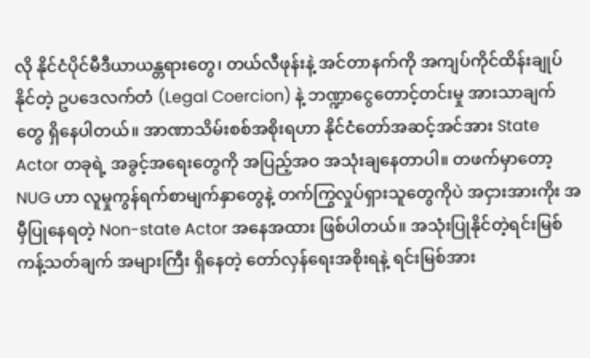လို နိုင်ငံပိုင်မီဒီယာယန္တရားတွေ၊ တယ်လီဖုန်းနဲ့ အင်တာနက်ကို အကျပ်ကိုင်ထိန်းချုပ်နိုင်တဲ့ ဥပဒေလက်တံ (Legal Coercion) နဲ့ ဘဏ္ဍာငွေတောင့်တင်းမှု အားသာချက်တွေ ရှိနေပါတယ်။ အာဏာသိမ်းစစ်အစိုးရဟာ နိုင်ငံတော်အဆင့်အင်အား State Actor တခုရဲ့ အခွင့်အရေးတွေကို အပြည့်အဝ အသုံးချနေတာပါ။ တဖက်မှာတော့ NUG ဟာ လူမှုကွန်ရက်စာမျက်နှာတွေနဲ့ တက်ကြွလှုပ်ရှားသူတွေကိုပဲ အငှားအားကိုး အမှီပြုနေရတဲ့ Non-state Actor အနေအထား ဖြစ်ပါတယ်။ အသုံးပြုနိုင်တဲ့ရင်းမြစ် ကန့်သတ်ချက် အများကြီး ရှိနေတဲ့ တော်လှန်ရေးအစိုးရနဲ့ ရင်းမြစ်အား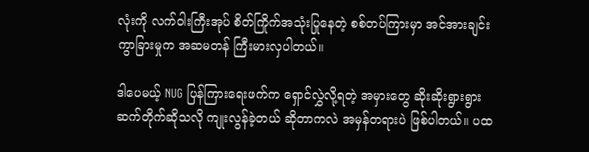လုံးကို လက်ဝါးကြီးအုပ် စိတ်ကြိုက်အသုံးပြုနေတဲ့ စစ်တပ်ကြားမှာ အင်အားချင်းကွာခြားမှုက အဆမတန် ကြီးမားလှပါတယ်။

ဒါပေမယ့် NUG ပြန်ကြားရေးဖက်က ရှောင်လွှဲလို့ရတဲ့ အမှားတွေ ဆိုးဆိုးရွားရွား ဆက်တိုက်ဆိုသလို ကျုးလွန်ခဲ့တယ် ဆိုတာကလဲ အမှန်တရားပဲ ဖြစ်ပါတယ်။ ပထ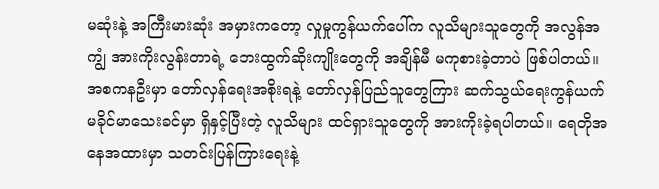မဆုံးနဲ့ အကြီးမားဆုံး အမှားကတော့ လှုမှုကွန်ယက်ပေါ်က လူသိများသူတွေကို အလွန်အကျွံ အားကိုးလွန်းတာရဲ့ ဘေးထွက်ဆိုးကျိုးတွေကို အချိန်မီ မကုစားခဲ့တာပဲ ဖြစ်ပါတယ်။ အစကနဦးမှာ တော်လှန်ရေးအစိုးရနဲ့ တော်လှန်ပြည်သူတွေကြား ဆက်သွယ်ရေးကွန်ယက် မခိုင်မာသေးခင်မှာ ရှိနှင့်ပြီးတဲ့ လူသိများ ထင်ရှားသူတွေကို အားကိုးခဲ့ရပါတယ်။ ရေတိုအနေအထားမှာ သတင်းပြန်ကြားရေးနဲ့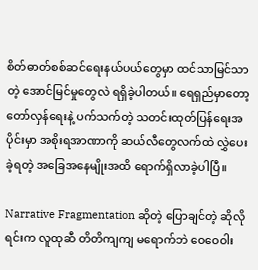စိတ်ဓာတ်စစ်ဆင်ရေးနယ်ပယ်တွေမှာ ထင်သာမြင်သာတဲ့ အောင်မြင်မှုတွေလဲ ရရှိခဲ့ပါတယ်။ ရေရှည်မှာတော့ တော်လှန်ရေးနဲ့ ပက်သက်တဲ့ သတင်းထုတ်ပြန်ရေးအပိုင်းမှာ အစိုးရအာဏာကို ဆယ်လီတွေလက်ထဲ လွှဲပေးခဲ့ရတဲ့ အခြေအနေမျိုးအထိ ရောက်ရှိလာခဲ့ပါပြီ။

Narrative Fragmentation ဆိုတဲ့ ပြောချင်တဲ့ ဆိုလိုရင်းက လူထုဆီ တိတိကျကျ မရောက်ဘဲ ဝေဝေဝါး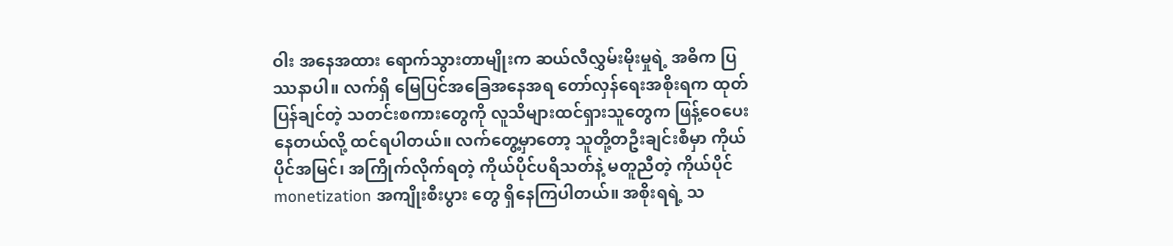ဝါး အနေအထား ရောက်သွားတာမျိုးက ဆယ်လီလွှမ်းမိုးမှုရဲ့ အဓိက ပြဿနာပါ။ လက်ရှိ မြေပြင်အခြေအနေအရ တော်လှန်ရေးအစိုးရက ထုတ်ပြန်ချင်တဲ့ သတင်းစကားတွေကို လူသိများထင်ရှားသူတွေက ဖြန့်ဝေပေးနေတယ်လို့ ထင်ရပါတယ်။ လက်တွေ့မှာတော့ သူတို့တဦးချင်းစီမှာ ကိုယ်ပိုင်အမြင်၊ အကြိုက်လိုက်ရတဲ့ ကိုယ်ပိုင်ပရိသတ်နဲ့ မတူညီတဲ့ ကိုယ်ပိုင် monetization အကျိုးစီးပွား တွေ ရှိနေကြပါတယ်။ အစိုးရရဲ့ သ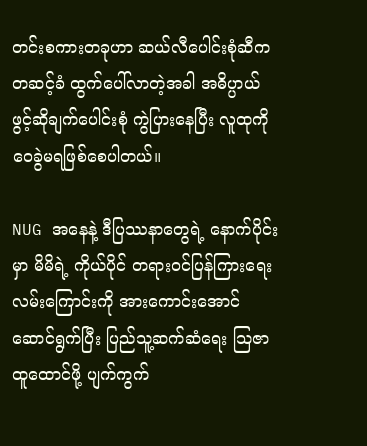တင်းစကားတခုဟာ ဆယ်လီပေါင်းစုံဆီက တဆင့်ခံ ထွက်ပေါ်လာတဲ့အခါ အဓိပ္ပာယ်ဖွင့်ဆိုချက်ပေါင်းစုံ ကွဲပြားနေပြီး လူထုကို ဝေခွဲမရဖြစ်စေပါတယ်။

NUG အနေနဲ့ ဒီပြဿနာတွေရဲ့ နောက်ပိုင်းမှာ မိမိရဲ့ ကိုယ်ပိုင် တရားဝင်ပြန်ကြားရေးလမ်းကြောင်းကို အားကောင်းအောင် ဆောင်ရွက်ပြီး ပြည်သူ့ဆက်ဆံရေး သြဇာထူထောင်ဖို့ ပျက်ကွက်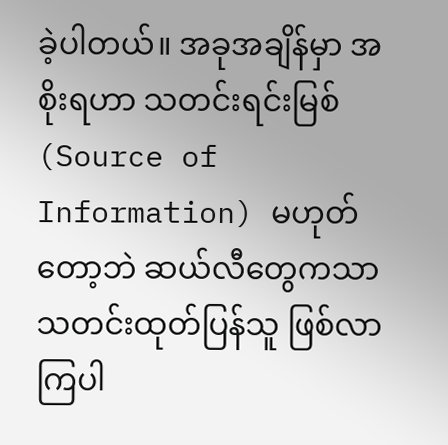ခဲ့ပါတယ်။ အခုအချိန်မှာ အစိုးရဟာ သတင်းရင်းမြစ် (Source of Information) မဟုတ်တော့ဘဲ ဆယ်လီတွေကသာ သတင်းထုတ်ပြန်သူ ဖြစ်လာကြပါ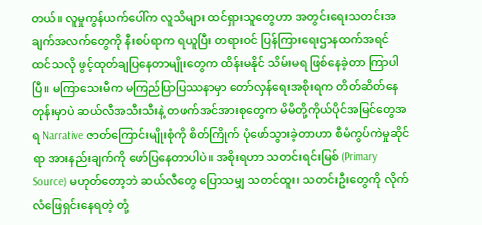တယ်။ လူမှုကွန်ယက်ပေါ်က လူသိများ ထင်ရှားသူတွေဟာ အတွင်းရေးသတင်းအချက်အလက်တွေကို နီးစပ်ရာက ရယူပြီး တရားဝင် ပြန်ကြားရေးဌာနထက်အရင် ထင်သလို ဖွင့်ထုတ်ချပြနေတာမျိုးတွေက ထိန်းမနိုင် သိမ်းမရ ဖြစ်နေခဲ့တာ ကြာပါပြီ။ မကြာသေးမီက မကြည်ပြာပြဿနာမှာ တော်လှန်ရေးအစိုးရက တိတ်ဆိတ်နေတုန်းမှာပဲ ဆယ်လီအသီးသီးနဲ့ တဖက်အင်အားစုတွေက မိမိတို့ကိုယ်ပိုင်အမြင်တွေအရ Narrative ဇာတ်ကြောင်းမျိုးစုံကို စိတ်ကြိုက် ပုံဖော်သွားခဲ့တာဟာ စီမံကွပ်ကဲမှုဆိုင်ရာ အားနည်းချက်ကို ဖော်ပြနေတာပါပဲ။ အစိုးရဟာ သတင်းရင်းမြစ် (Primary Source) မဟုတ်တော့ဘဲ ဆယ်လီတွေ ပြောသမျှ သတင်ထူး၊ သတင်းဦးတွေကို လိုက်လံဖြေရှင်းနေရတဲ့ တုံ့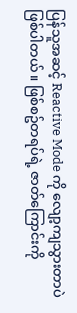ပြန်သူအဆင့် Reactive Mode ကို လျော့ကျသွားတာပဲ ဖြစ်ပါတယ်။ ဖြစ်စဥ်တရပ်ရဲ့ ဇာတ်ကြောင်းကို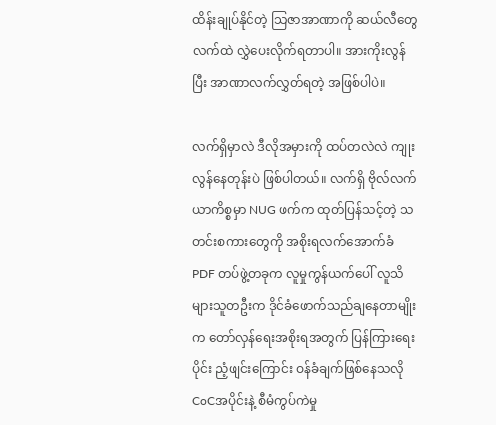ထိန်းချုပ်နိုင်တဲ့ သြဇာအာဏာကို ဆယ်လီတွေလက်ထဲ လွှဲပေးလိုက်ရတာပါ။ အားကိုးလွန်ပြီး အာဏာလက်လွှတ်ရတဲ့ အဖြစ်ပါပဲ။

လက်ရှိမှာလဲ ဒီလိုအမှားကို ထပ်တလဲလဲ ကျုးလွန်နေတုန်းပဲ ဖြစ်ပါတယ်။ လက်ရှိ ဗိုလ်လက်ယာကိစ္စမှာ NUG ဖက်က ထုတ်ပြန်သင့်တဲ့ သတင်းစကားတွေကို အစိုးရလက်အောက်ခံ PDF တပ်ဖွဲ့တခုက လူမှုကွန်ယက်ပေါ် လူသိများသူတဦးက ဒိုင်ခံဖောက်သည်ချနေတာမျိုးက တော်လှန်ရေးအစိုးရအတွက် ပြန်ကြားရေးပိုင်း ညံ့ဖျင်းကြောင်း ဝန်ခံချက်ဖြစ်နေသလို CoCအပိုင်းနဲ့ စီမံကွပ်ကဲမှု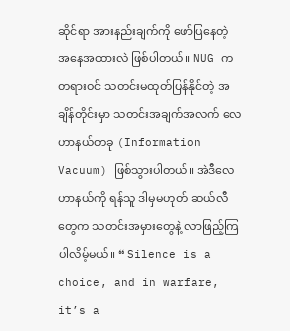ဆိုင်ရာ အားနည်းချက်ကို ဖော်ပြနေတဲ့ အနေအထားလဲ ဖြစ်ပါတယ်။ NUG က တရားဝင် သတင်းမထုတ်ပြန်နိုင်တဲ့ အချိန်တိုင်းမှာ သတင်းအချက်အလက် လေဟာနယ်တခု (Information Vacuum) ဖြစ်သွားပါတယ်။ အဲဒီလေဟာနယ်ကို ရန်သူ ဒါမှမဟုတ် ဆယ်လီတွေက သတင်းအမှားတွေနဲ့ လာဖြည့်ကြပါလိမ့်မယ်။ “ Silence is a choice, and in warfare, it’s a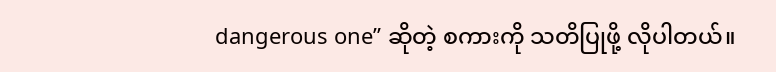dangerous one” ဆိုတဲ့ စကားကို သတိပြုဖို့ လိုပါတယ်။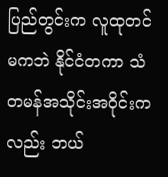ပြည်တွင်းက လူထုတင်မကဘဲ နိုင်ငံတကာ သံတမန်အသိုင်းအဝိုင်းကလည်း ဘယ်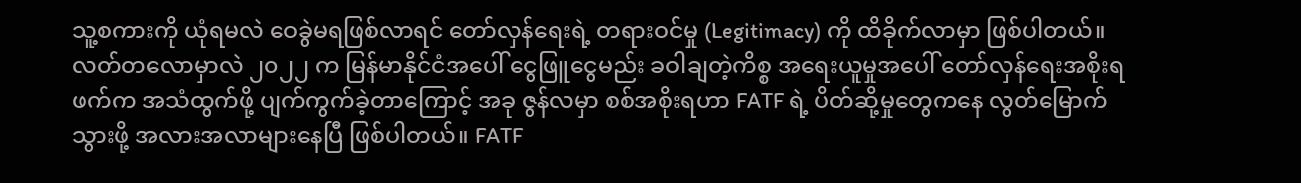သူ့စကားကို ယုံရမလဲ ဝေခွဲမရဖြစ်လာရင် တော်လှန်ရေးရဲ့ တရားဝင်မှု (Legitimacy) ကို ထိခိုက်လာမှာ ဖြစ်ပါတယ်။ လတ်တလောမှာလဲ ၂၀၂၂ က မြန်မာနိုင်ငံအပေါ် ငွေဖြူငွေမည်း ခဝါချတဲ့ကိစ္စ အရေးယူမှုအပေါ် တော်လှန်ရေးအစိုးရဖက်က အသံထွက်ဖို့ ပျက်ကွက်ခဲ့တာကြောင့် အခု ဇွန်လမှာ စစ်အစိုးရဟာ FATF ရဲ့ ပိတ်ဆို့မှုတွေကနေ လွတ်မြောက်သွားဖို့ အလားအလာများနေပြီ ဖြစ်ပါတယ်။ FATF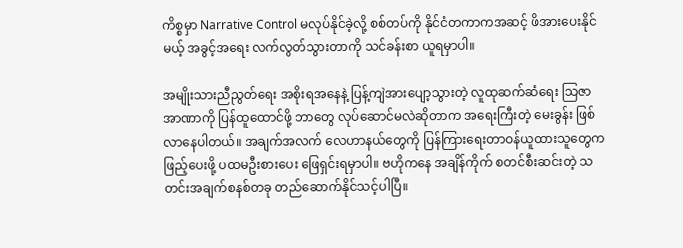ကိစ္စမှာ Narrative Control မလုပ်နိုင်ခဲ့လို့ စစ်တပ်ကို နိုင်ငံတကာကအဆင့် ဖိအားပေးနိုင်မယ့် အခွင့်အရေး လက်လွတ်သွားတာကို သင်ခန်းစာ ယူရမှာပါ။

အမျိုးသားညီညွတ်ရေး အစိုးရအနေနဲ့ ပြန့်ကျဲအားပျော့သွားတဲ့ လူထုဆက်ဆံရေး သြဇာအာဏာကို ပြန်ထူထောင်ဖို့ ဘာတွေ လုပ်ဆောင်မလဲဆိုတာက အရေးကြီးတဲ့ မေးခွန်း ဖြစ်လာနေပါတယ်။ အချက်အလက် လေဟာနယ်တွေကို ပြန်ကြားရေးတာဝန်ယူထားသူတွေက ဖြည့်ပေးဖို့ ပထမဦးစားပေး ဖြေရှင်းရမှာပါ။ ဗဟိုကနေ အချိန်ကိုက် စတင်စီးဆင်းတဲ့ သတင်းအချက်စနစ်တခု တည်ဆောက်နိုင်သင့်ပါပြီ။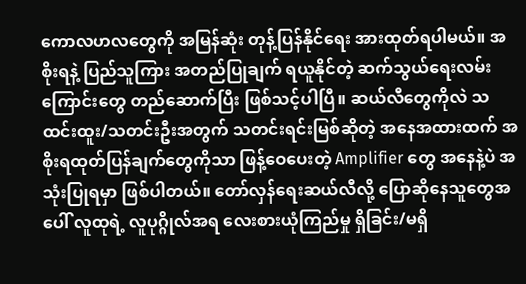ကောလဟလတွေကို အမြန်ဆုံး တုန့်ပြန်နိုင်ရေး အားထုတ်ရပါမယ်။ အစိုးရနဲ့ ပြည်သူကြား အတည်ပြုချက် ရယူနိုင်တဲ့ ဆက်သွယ်ရေးလမ်းကြောင်းတွေ တည်ဆောက်ပြီး ဖြစ်သင့်ပါပြီ။ ဆယ်လီတွေကိုလဲ သထင်းထူး/သတင်းဦးအတွက် သတင်းရင်းမြစ်ဆိုတဲ့ အနေအထားထက် အစိုးရထုတ်ပြန်ချက်တွေကိုသာ ဖြန့်ဝေပေးတဲ့ Amplifier တွေ အနေနဲ့ပဲ အသုံးပြုရမှာ ဖြစ်ပါတယ်။ တော်လှန်ရေးဆယ်လီလို့ ပြောဆိုနေသူတွေအပေါ် လူထုရဲ့ လူပုဂ္ဂိုလ်အရ လေးစားယုံကြည်မှု ရှိခြင်း/မရှိ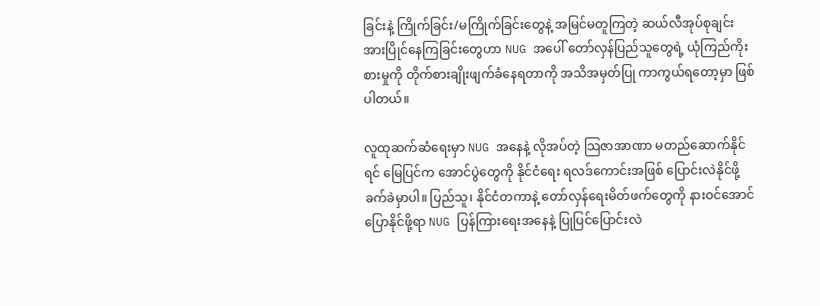ခြင်းနဲ့ ကြိုက်ခြင်း/မကြိုက်ခြင်းတွေနဲ့ အမြင်မတူကြတဲ့ ဆယ်လီအုပ်စုချင်း အားပြိုင်နေကြခြင်းတွေဟာ NUG အပေါ် တော်လှန်ပြည်သူတွေရဲ့ ယုံကြည်ကိုးစားမှုကို တိုက်စားချိုးဖျက်ခံနေရတာကို အသိအမှတ်ပြု ကာကွယ်ရတော့မှာ ဖြစ်ပါတယ်။

လူထုဆက်ဆံရေးမှာ NUG အနေနဲ့ လိုအပ်တဲ့ သြဇာအာဏာ မတည်ဆောက်နိုင်ရင် မြေပြင်က အောင်ပွဲတွေကို နိုင်ငံရေး ရလဒ်ကောင်းအဖြစ် ပြောင်းလဲနိုင်ဖို့ ခက်ခဲမှာပါ။ ပြည်သူ၊ နိုင်ငံတကာနဲ့ တော်လှန်ရေးမိတ်ဖက်တွေကို နားဝင်အောင် ပြောနိုင်ဖို့ရာ NUG ပြန်ကြားရေးအနေနဲ့ ပြုပြင်ပြောင်းလဲ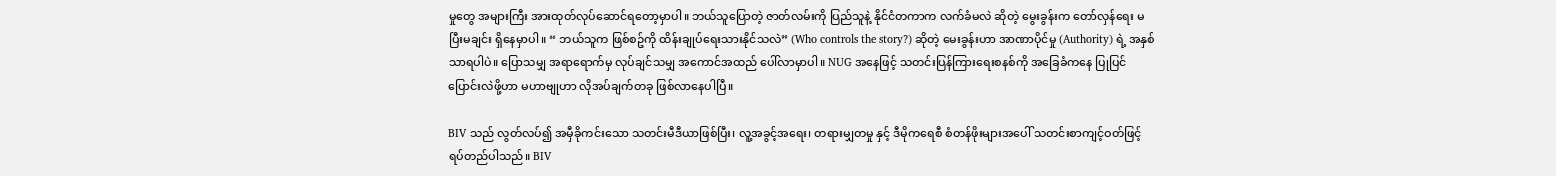မှုတွေ အများကြီး အားထုတ်လုပ်ဆောင်ရတော့မှာပါ။ ဘယ်သူပြောတဲ့ ဇာတ်လမ်းကို ပြည်သူနဲ့ နိုင်ငံတကာက လက်ခံမလဲ ဆိုတဲ့ မွေးခွန်းက တော်လှန်ရေး မပြီးမချင်း ရှိနေမှာပါ။ “ ဘယ်သူက ဖြစ်စဥ်ကို ထိန်းချုပ်ရေးသားနိုင်သလဲ” (Who controls the story?) ဆိုတဲ့ မေးခွန်းဟာ အာဏာပိုင်မှု (Authority) ရဲ့ အနှစ်သာရပါပဲ။ ပြောသမျှ အရာရောက်မှ လုပ်ချင်သမျှ အကောင်အထည် ပေါ်လာမှာပါ။ NUG အနေဖြင့် သတင်းပြန်ကြားရေးစနစ်ကို အခြေခံကနေ ပြုပြင်ပြောင်းလဲဖို့ဟာ မဟာဗျုဟာ လိုအပ်ချက်တခု ဖြစ်လာနေပါပြီ။

BIV သည် လွတ်လပ်၍ အမှီခိုကင်းသော သတင်းမီဒီယာဖြစ်ပြီး၊ လူ့အခွင့်အရေး၊ တရားမျှတမှု နှင့် ဒီမိုကရေစီ စံတန်ဖိုးများအပေါ် သတင်းစာကျင့်ဝတ်ဖြင့် ရပ်တည်ပါသည်။ BIV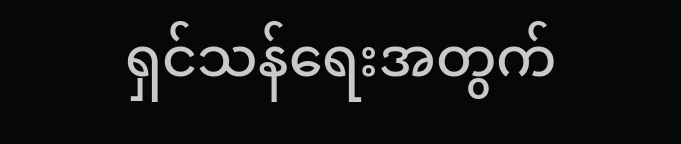ရှင်သန်ရေးအတွက်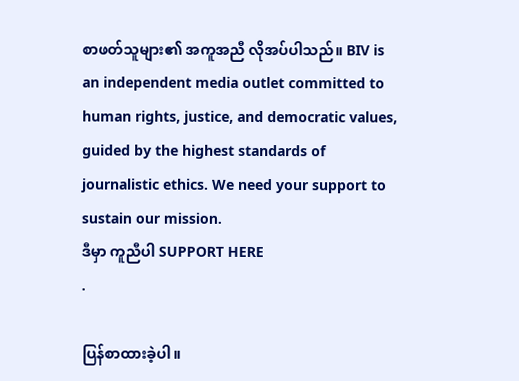စာဖတ်သူများ၏ အကူအညီ လိုအပ်ပါသည်။ BIV is an independent media outlet committed to human rights, justice, and democratic values, guided by the highest standards of journalistic ethics. We need your support to sustain our mission.
ဒီမှာ ကူညီပါ SUPPORT HERE
.

ပြန်စာထားခဲ့ပါ။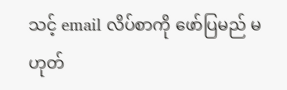သင့် email လိပ်စာကို ဖော်ပြမည် မဟုတ်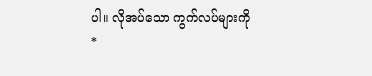ပါ။ လိုအပ်သော ကွက်လပ်များကို *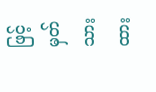ဖြင့်မှတ်သားထား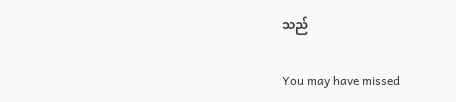သည်

You may have missed